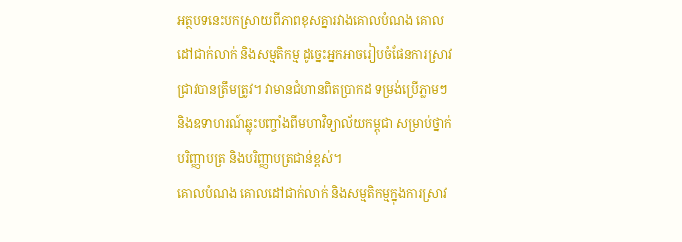អត្ថបទនេះបកស្រាយពីភាពខុសគ្នារវាងគោលបំណង គោលដៅជាក់លាក់ និងសម្មតិកម្ម ដូច្នេះអ្នកអាចរៀបចំផែនការស្រាវជ្រាវបានត្រឹមត្រូវ។ វាមានជំហានពិតប្រាកដ ទម្រង់ប្រើភ្លាមៗ និងឧទាហរណ៍ឆ្លុះបញ្ចាំងពីមហាវិទ្យាល័យកម្ពុជា សម្រាប់ថ្នាក់បរិញ្ញាបត្រ និងបរិញ្ញាបត្រជាន់ខ្ពស់។
គោលបំណង គោលដៅជាក់លាក់ និងសម្មតិកម្មក្នុងការស្រាវ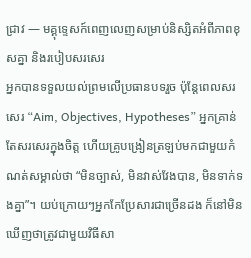ជ្រាវ — មគ្គុទ្ទេសក៍ពេញលេញសម្រាប់និស្សិតអំពីភាពខុសគ្នា និងរបៀបសរសេរ
អ្នកបានទទួលយល់ព្រមលើប្រធានបទរួច ប៉ុន្តែពេលសរសេរ “Aim, Objectives, Hypotheses” អ្នកគ្រាន់តែសរសេរក្នុងចិត្ត ហើយគ្រូបង្រៀនត្រឡប់មកជាមួយកំណត់សម្គាល់ថា “មិនច្បាស់, មិនវាស់វែងបាន, មិនទាក់ទងគ្នា”។ យប់ក្រោយៗអ្នកកែប្រែសារជាច្រើនដង ក៏នៅមិនឃើញថាត្រូវជាមួយវិធីសា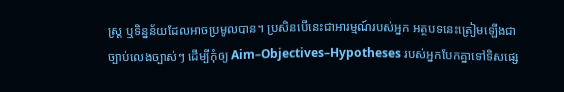ស្ត្រ ឬទិន្នន័យដែលអាចប្រមូលបាន។ ប្រសិនបើនេះជាអារម្មណ៍របស់អ្នក អត្ថបទនេះត្រៀមឡើងជាច្បាប់លេងច្បាស់ៗ ដើម្បីកុំឲ្យ Aim–Objectives–Hypotheses របស់អ្នកបែកគ្នាទៅទិសផ្សេ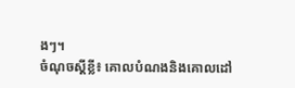ងៗ។
ចំណុចស្ដីខ្លី៖ គោលបំណងនិងគោលដៅ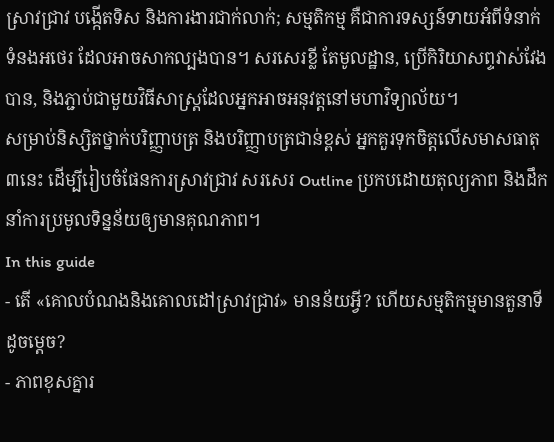ស្រាវជ្រាវ បង្កើតទិស និងការងារជាក់លាក់; សម្មតិកម្ម គឺជាការទស្សន៍ទាយអំពីទំនាក់ទំនងអថេរ ដែលអាចសាកល្បងបាន។ សរសេរខ្លី តែមូលដ្ឋាន, ប្រើកិរិយាសព្ទវាស់វែងបាន, និងភ្ជាប់ជាមួយវិធីសាស្ត្រដែលអ្នកអាចអនុវត្តនៅមហាវិទ្យាល័យ។
សម្រាប់និស្សិតថ្នាក់បរិញ្ញាបត្រ និងបរិញ្ញាបត្រជាន់ខ្ពស់ អ្នកគួរទុកចិត្តលើសមាសធាតុ៣នេះ ដើម្បីរៀបចំផែនការស្រាវជ្រាវ សរសេរ Outline ប្រកបដោយតុល្យភាព និងដឹកនាំការប្រមូលទិន្នន័យឲ្យមានគុណភាព។
In this guide
- តើ «គោលបំណងនិងគោលដៅស្រាវជ្រាវ» មានន័យអ្វី? ហើយសម្មតិកម្មមានតួនាទីដូចម្តេច?
- ភាពខុសគ្នារ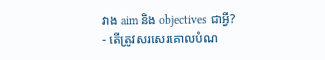វាង aim និង objectives ជាអ្វី?
- តើត្រូវសរសេរគោលបំណ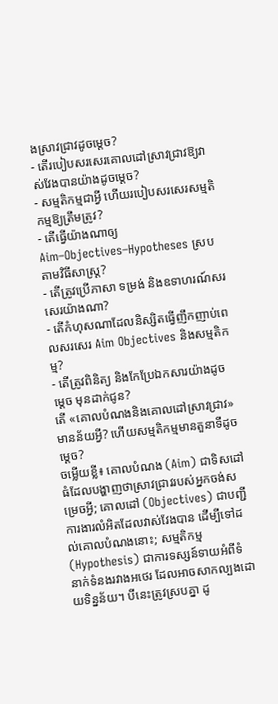ងស្រាវជ្រាវដូចម្តេច?
- តើរបៀបសរសេរគោលដៅស្រាវជ្រាវឱ្យវាស់វែងបានយ៉ាងដូចម្តេច?
- សម្មតិកម្មជាអ្វី ហើយរបៀបសរសេរសម្មតិកម្មឱ្យត្រឹមត្រូវ?
- តើធ្វើយ៉ាងណាឲ្យ Aim–Objectives–Hypotheses ស្របតាមវិធីសាស្ត្រ?
- តើត្រូវប្រើភាសា ទម្រង់ និងឧទាហរណ៍សរសេរយ៉ាងណា?
- តើកំហុសណាដែលនិស្សិតធ្វើញឹកញាប់ពេលសរសេរ Aim Objectives និងសម្មតិកម្ម?
- តើត្រូវពិនិត្យ និងកែប្រែឯកសារយ៉ាងដូចម្តេច មុនដាក់ជូន?
តើ «គោលបំណងនិងគោលដៅស្រាវជ្រាវ» មានន័យអ្វី? ហើយសម្មតិកម្មមានតួនាទីដូចម្តេច?
ចម្លើយខ្លី៖ គោលបំណង (Aim) ជាទិសដៅធំដែលបង្ហាញថាស្រាវជ្រាវរបស់អ្នកចង់សម្រេចអ្វី; គោលដៅ (Objectives) ជាបញ្ជីការងារលំអិតដែលវាស់វែងបាន ដើម្បីទៅដល់គោលបំណងនោះ; សម្មតិកម្ម (Hypothesis) ជាការទស្សន៍ទាយអំពីទំនាក់ទំនងរវាងអថេរ ដែលអាចសាកល្បងដោយទិន្នន័យ។ បីនេះត្រូវស្របគ្នា ដូ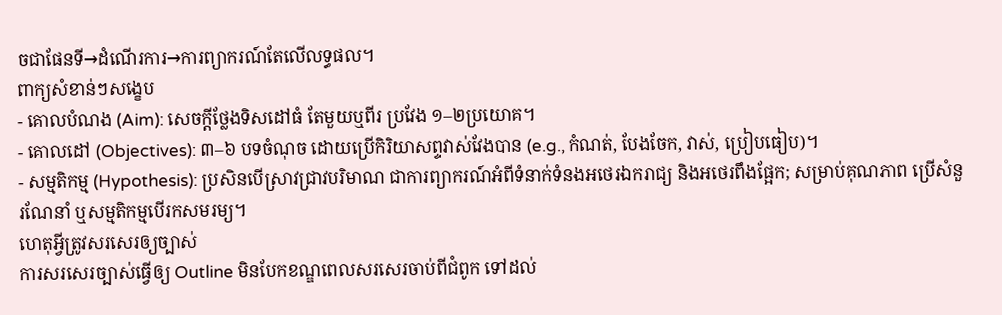ចជាផែនទី→ដំណើរការ→ការព្យាករណ៍តែលើលទ្ធផល។
ពាក្យសំខាន់ៗសង្ខេប
- គោលបំណង (Aim): សេចក្តីថ្លែងទិសដៅធំ តែមួយឬពីរ ប្រវែង ១–២ប្រយោគ។
- គោលដៅ (Objectives): ៣–៦ បទចំណុច ដោយប្រើកិរិយាសព្ទវាស់វែងបាន (e.g., កំណត់, បែងចែក, វាស់, ប្រៀបធៀប)។
- សម្មតិកម្ម (Hypothesis): ប្រសិនបើស្រាវជ្រាវបរិមាណ ជាការព្យាករណ៍អំពីទំនាក់ទំនងអថេរឯករាជ្យ និងអថេរពឹងផ្អែក; សម្រាប់គុណភាព ប្រើសំនួរណែនាំ ឬសម្មតិកម្មបើរកសមរម្យ។
ហេតុអ្វីត្រូវសរសេរឲ្យច្បាស់
ការសរសេរច្បាស់ធ្វើឲ្យ Outline មិនបែកខណ្ឌពេលសរសេរចាប់ពីជំពូក ទៅដល់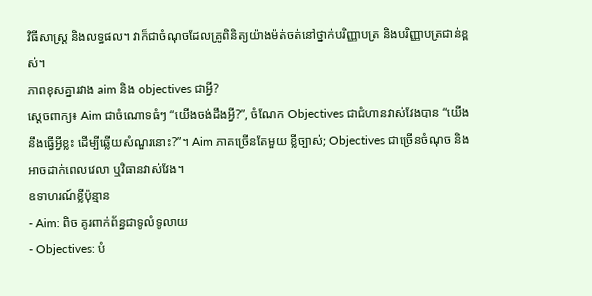វិធីសាស្ត្រ និងលទ្ធផល។ វាក៏ជាចំណុចដែលគ្រូពិនិត្យយ៉ាងម៉ត់ចត់នៅថ្នាក់បរិញ្ញាបត្រ និងបរិញ្ញាបត្រជាន់ខ្ពស់។
ភាពខុសគ្នារវាង aim និង objectives ជាអ្វី?
ស្តេចពាក្យ៖ Aim ជាចំណោទធំៗ “យើងចង់ដឹងអ្វី?”, ចំណែក Objectives ជាជំហានវាស់វែងបាន “យើងនឹងធ្វើអ្វីខ្លះ ដើម្បីឆ្លើយសំណួរនោះ?”។ Aim ភាគច្រើនតែមួយ ខ្លីច្បាស់; Objectives ជាច្រើនចំណុច និងអាចដាក់ពេលវេលា ឬវិធានវាស់វែង។
ឧទាហរណ៍ខ្លីប៉ុន្មាន
- Aim: ពិច គូរពាក់ព័ន្ធជាទូលំទូលាយ
- Objectives: បំ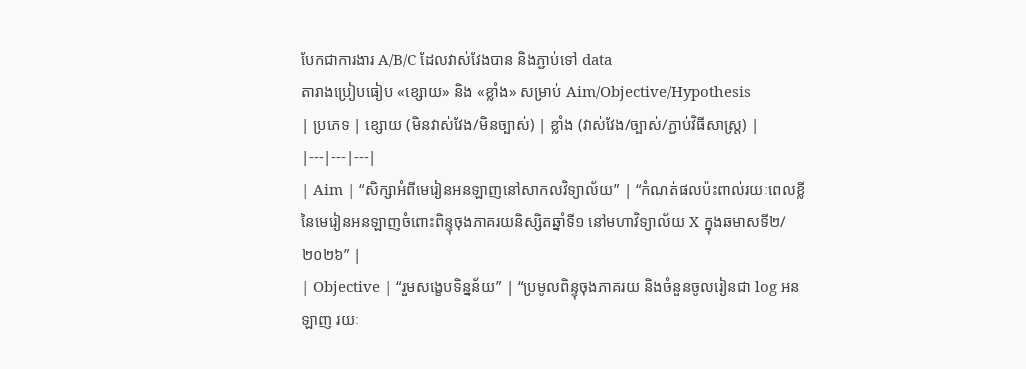បែកជាការងារ A/B/C ដែលវាស់វែងបាន និងភ្ជាប់ទៅ data
តារាងប្រៀបធៀប «ខ្សោយ» និង «ខ្លាំង» សម្រាប់ Aim/Objective/Hypothesis
| ប្រភេទ | ខ្សោយ (មិនវាស់វែង/មិនច្បាស់) | ខ្លាំង (វាស់វែង/ច្បាស់/ភ្ជាប់វិធីសាស្ត្រ) |
|---|---|---|
| Aim | “សិក្សាអំពីមេរៀនអនឡាញនៅសាកលវិទ្យាល័យ” | “កំណត់ផលប៉ះពាល់រយៈពេលខ្លីនៃមេរៀនអនឡាញចំពោះពិន្ទុចុងភាគរយនិស្សិតឆ្នាំទី១ នៅមហាវិទ្យាល័យ X ក្នុងឆមាសទី២/២០២៦” |
| Objective | “រួមសង្ខេបទិន្នន័យ” | “ប្រមូលពិន្ទុចុងភាគរយ និងចំនួនចូលរៀនជា log អនឡាញ រយៈ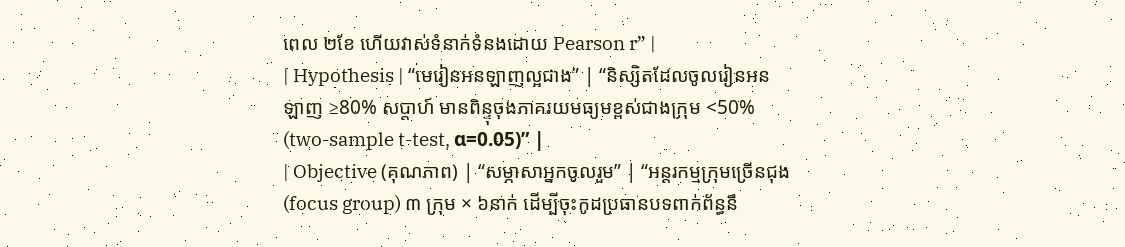ពេល ២ខែ ហើយវាស់ទំនាក់ទំនងដោយ Pearson r” |
| Hypothesis | “មេរៀនអនឡាញល្អជាង” | “និស្សិតដែលចូលរៀនអនឡាញ ≥80% សប្តាហ៍ មានពិន្ទុចុងភាគរយមធ្យមខ្ពស់ជាងក្រុម <50% (two-sample t-test, α=0.05)” |
| Objective (គុណភាព) | “សម្ភាសាអ្នកចូលរួម” | “អន្តរកម្មក្រុមច្រើនជុង (focus group) ៣ ក្រុម × ៦នាក់ ដើម្បីចុះកូដប្រធានបទពាក់ព័ន្ធនឹ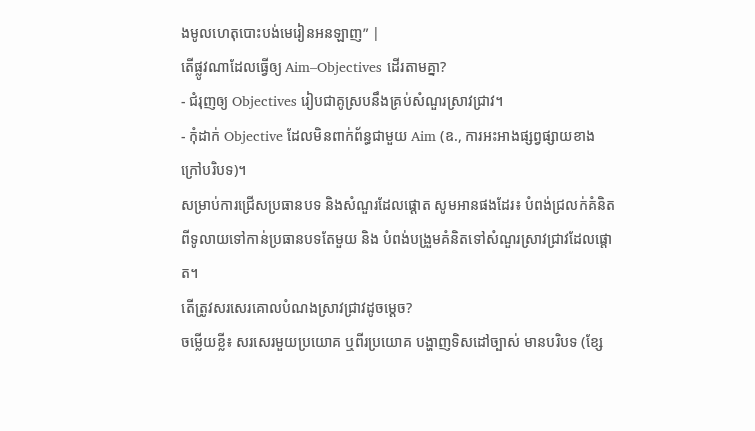ងមូលហេតុបោះបង់មេរៀនអនឡាញ” |
តើផ្លូវណាដែលធ្វើឲ្យ Aim–Objectives ដើរតាមគ្នា?
- ជំរុញឲ្យ Objectives រៀបជាគូស្របនឹងគ្រប់សំណួរស្រាវជ្រាវ។
- កុំដាក់ Objective ដែលមិនពាក់ព័ន្ធជាមួយ Aim (ឧ., ការអះអាងផ្សព្វផ្សាយខាងក្រៅបរិបទ)។
សម្រាប់ការជ្រើសប្រធានបទ និងសំណួរដែលផ្តោត សូមអានផងដែរ៖ បំពង់ជ្រលក់គំនិតពីទូលាយទៅកាន់ប្រធានបទតែមួយ និង បំពង់បង្រួមគំនិតទៅសំណួរស្រាវជ្រាវដែលផ្តោត។
តើត្រូវសរសេរគោលបំណងស្រាវជ្រាវដូចម្តេច?
ចម្លើយខ្លី៖ សរសេរមួយប្រយោគ ឬពីរប្រយោគ បង្ហាញទិសដៅច្បាស់ មានបរិបទ (ខ្សែ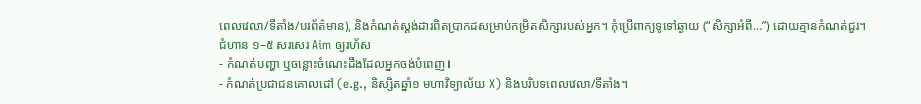ពេលវេលា/ទីតាំង/បរព័ត៌មាន), និងកំណត់ស្តង់ដារពិតប្រាកដសម្រាប់កម្រិតសិក្សារបស់អ្នក។ កុំប្រើពាក្យទូទៅឆ្ងាយ (“សិក្សាអំពី…”) ដោយគ្មានកំណត់ជួរ។
ជំហាន ១–៥ សរសេរ Aim ឲ្យរហ័ស
- កំណត់បញ្ហា ឬចន្លោះចំណេះដឹងដែលអ្នកចង់បំពេញ।
- កំណត់ប្រជាជនគោលដៅ (e.g., និស្សិតឆ្នាំ១ មហាវិទ្យាល័យ X) និងបរិបទពេលវេលា/ទីតាំង។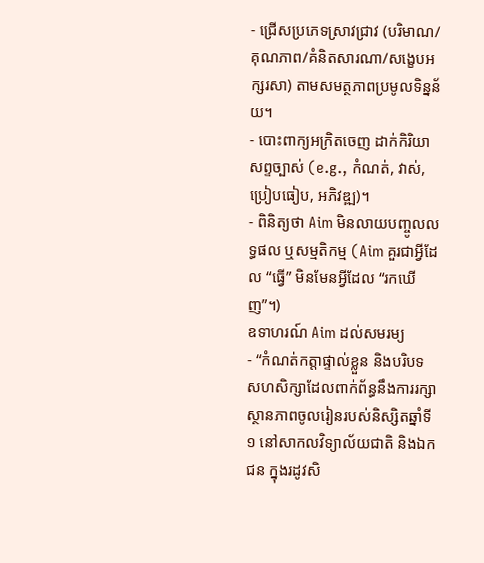- ជ្រើសប្រភេទស្រាវជ្រាវ (បរិមាណ/គុណភាព/គំនិតសារណា/សង្ខេបអក្សរសា) តាមសមត្ថភាពប្រមូលទិន្នន័យ។
- បោះពាក្យអក្រិតចេញ ដាក់កិរិយាសព្ទច្បាស់ (e.g., កំណត់, វាស់, ប្រៀបធៀប, អភិវឌ្ឍ)។
- ពិនិត្យថា Aim មិនលាយបញ្ចូលលទ្ធផល ឬសម្មតិកម្ម (Aim គួរជាអ្វីដែល “ធ្វើ” មិនមែនអ្វីដែល “រកឃើញ”។)
ឧទាហរណ៍ Aim ដល់សមរម្យ
- “កំណត់កត្តាផ្ទាល់ខ្លួន និងបរិបទសហសិក្សាដែលពាក់ព័ន្ធនឹងការរក្សាស្ថានភាពចូលរៀនរបស់និស្សិតឆ្នាំទី១ នៅសាកលវិទ្យាល័យជាតិ និងឯកជន ក្នុងរដូវសិ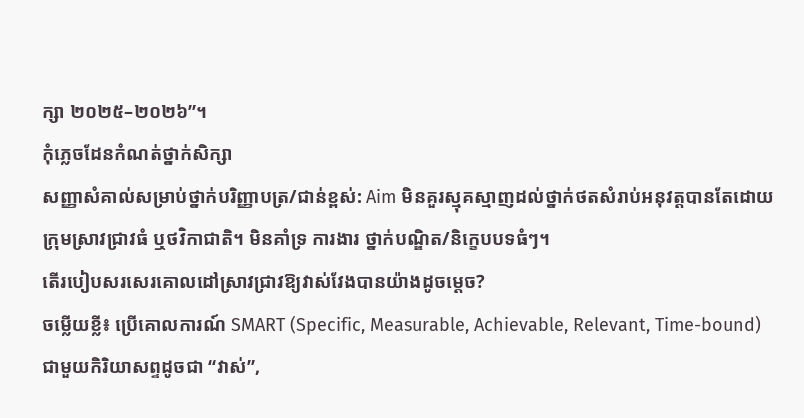ក្សា ២០២៥–២០២៦”។
កុំភ្លេចដែនកំណត់ថ្នាក់សិក្សា
សញ្ញាសំគាល់សម្រាប់ថ្នាក់បរិញ្ញាបត្រ/ជាន់ខ្ពស់: Aim មិនគួរស្មុគស្មាញដល់ថ្នាក់ថតសំរាប់អនុវត្តបានតែដោយក្រុមស្រាវជ្រាវធំ ឬថវិកាជាតិ។ មិនគាំទ្រ ការងារ ថ្នាក់បណ្ឌិត/និក្ខេបបទធំៗ។
តើរបៀបសរសេរគោលដៅស្រាវជ្រាវឱ្យវាស់វែងបានយ៉ាងដូចម្តេច?
ចម្លើយខ្លី៖ ប្រើគោលការណ៍ SMART (Specific, Measurable, Achievable, Relevant, Time-bound) ជាមួយកិរិយាសព្ទដូចជា “វាស់”,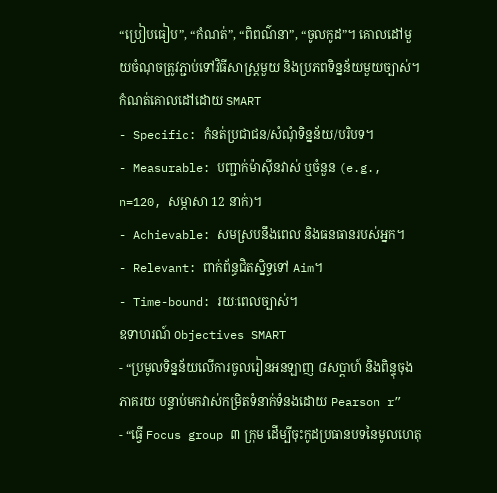“ប្រៀបធៀប”, “កំណត់”, “ពិពណ៌នា”, “ចូលកូដ”។ គោលដៅមួយចំណុចត្រូវភ្ជាប់ទៅវិធីសាស្ត្រមួយ និងប្រភពទិន្នន័យមួយច្បាស់។
កំណត់គោលដៅដោយ SMART
- Specific: កំនត់ប្រជាជន/សំណុំទិន្នន័យ/បរិបទ។
- Measurable: បញ្ជាក់ម៉ាស៊ីនវាស់ ឬចំនួន (e.g., n=120, សម្ភាសា 12 នាក់)។
- Achievable: សមស្របនឹងពេល និងធនធានរបស់អ្នក។
- Relevant: ពាក់ព័ន្ធជិតស្និទ្ធទៅ Aim។
- Time-bound: រយៈពេលច្បាស់។
ឧទាហរណ៍ Objectives SMART
- “ប្រមូលទិន្នន័យលើការចូលរៀនអនឡាញ ៨សប្តាហ៍ និងពិន្ទុចុងភាគរយ បន្ទាប់មកវាស់កម្រិតទំនាក់ទំនងដោយ Pearson r”
- “ធ្វើ Focus group ៣ ក្រុម ដើម្បីចុះកូដប្រធានបទនៃមូលហេតុ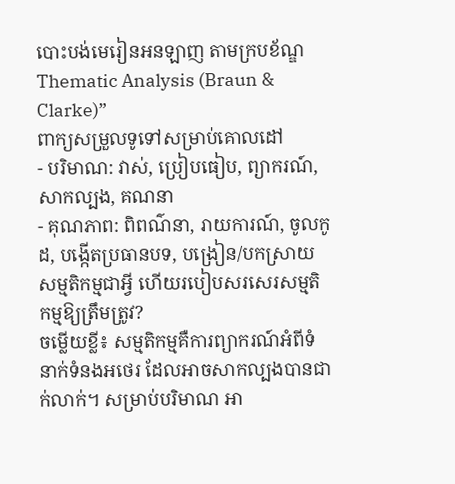បោះបង់មេរៀនអនឡាញ តាមក្របខ័ណ្ឌ Thematic Analysis (Braun & Clarke)”
ពាក្យសម្រួលទូទៅសម្រាប់គោលដៅ
- បរិមាណ: វាស់, ប្រៀបធៀប, ព្យាករណ៍, សាកល្បង, គណនា
- គុណភាព: ពិពណ៌នា, រាយការណ៍, ចូលកូដ, បង្កើតប្រធានបទ, បង្រៀន/បកស្រាយ
សម្មតិកម្មជាអ្វី ហើយរបៀបសរសេរសម្មតិកម្មឱ្យត្រឹមត្រូវ?
ចម្លើយខ្លី៖ សម្មតិកម្មគឺការព្យាករណ៍អំពីទំនាក់ទំនងអថេរ ដែលអាចសាកល្បងបានជាក់លាក់។ សម្រាប់បរិមាណ អា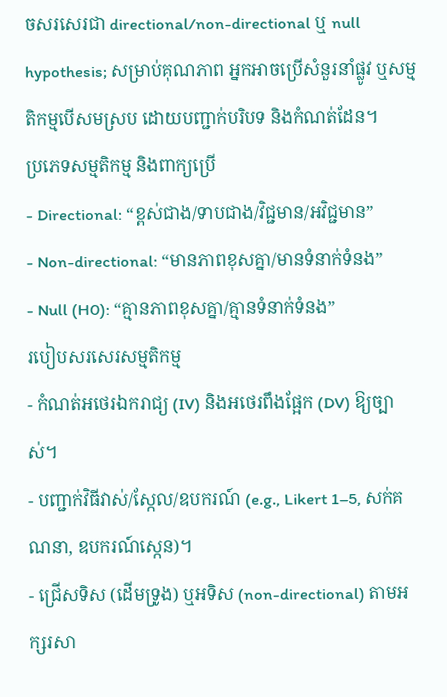ចសរសេរជា directional/non-directional ឬ null hypothesis; សម្រាប់គុណភាព អ្នកអាចប្រើសំនួរនាំផ្លូវ ឬសម្មតិកម្មបើសមស្រប ដោយបញ្ជាក់បរិបទ និងកំណត់ដែន។
ប្រភេទសម្មតិកម្ម និងពាក្យប្រើ
- Directional: “ខ្ពស់ជាង/ទាបជាង/វិជ្ជមាន/អវិជ្ជមាន”
- Non-directional: “មានភាពខុសគ្នា/មានទំនាក់ទំនង”
- Null (H0): “គ្មានភាពខុសគ្នា/គ្មានទំនាក់ទំនង”
របៀបសរសេរសម្មតិកម្ម
- កំណត់អថេរឯករាជ្យ (IV) និងអថេរពឹងផ្អែក (DV) ឱ្យច្បាស់។
- បញ្ជាក់វិធីវាស់/ស្កែល/ឧបករណ៍ (e.g., Likert 1–5, សក់គណនា, ឧបករណ៍ស្កេន)។
- ជ្រើសទិស (ដើមទ្រូង) ឬអទិស (non-directional) តាមអក្សរសា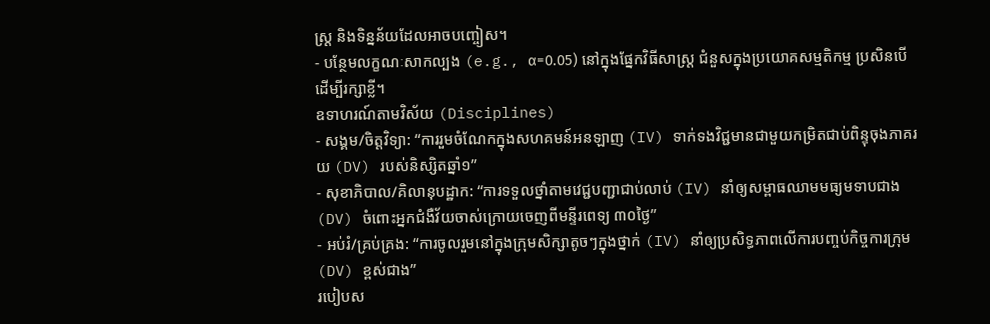ស្ត្រ និងទិន្នន័យដែលអាចបញ្ចៀស។
- បន្ថែមលក្ខណៈសាកល្បង (e.g., α=0.05) នៅក្នុងផ្នែកវិធីសាស្ត្រ ជំនួសក្នុងប្រយោគសម្មតិកម្ម ប្រសិនបើដើម្បីរក្សាខ្លី។
ឧទាហរណ៍តាមវិស័យ (Disciplines)
- សង្គម/ចិត្តវិទ្យា: “ការរួមចំណែកក្នុងសហគមន៍អនឡាញ (IV) ទាក់ទងវិជ្ជមានជាមួយកម្រិតជាប់ពិន្ទុចុងភាគរយ (DV) របស់និស្សិតឆ្នាំ១”
- សុខាភិបាល/គិលានុបដ្ឋាក: “ការទទួលថ្នាំតាមវេជ្ជបញ្ជាជាប់លាប់ (IV) នាំឲ្យសម្ពាធឈាមមធ្យមទាបជាង (DV) ចំពោះអ្នកជំងឺវ័យចាស់ក្រោយចេញពីមន្ទីរពេទ្យ ៣០ថ្ងៃ”
- អប់រំ/គ្រប់គ្រង: “ការចូលរួមនៅក្នុងក្រុមសិក្សាតូចៗក្នុងថ្នាក់ (IV) នាំឲ្យប្រសិទ្ធភាពលើការបញ្ចប់កិច្ចការក្រុម (DV) ខ្ពស់ជាង”
របៀបស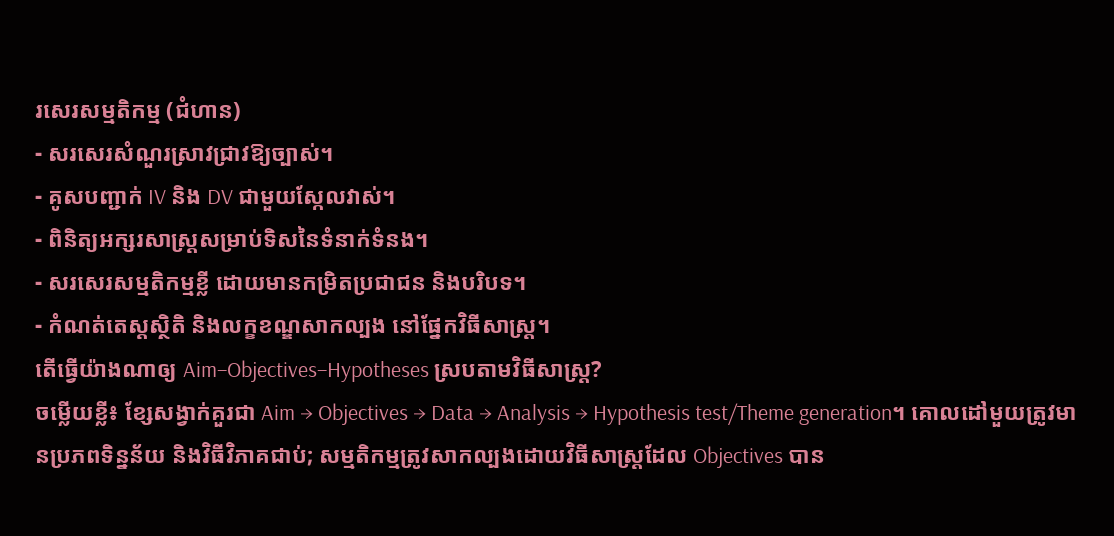រសេរសម្មតិកម្ម (ជំហាន)
- សរសេរសំណួរស្រាវជ្រាវឱ្យច្បាស់។
- គូសបញ្ជាក់ IV និង DV ជាមួយស្កែលវាស់។
- ពិនិត្យអក្សរសាស្ត្រសម្រាប់ទិសនៃទំនាក់ទំនង។
- សរសេរសម្មតិកម្មខ្លី ដោយមានកម្រិតប្រជាជន និងបរិបទ។
- កំណត់តេស្តស្ថិតិ និងលក្ខខណ្ឌសាកល្បង នៅផ្នែកវិធីសាស្ត្រ។
តើធ្វើយ៉ាងណាឲ្យ Aim–Objectives–Hypotheses ស្របតាមវិធីសាស្ត្រ?
ចម្លើយខ្លី៖ ខ្សែសង្វាក់គួរជា Aim → Objectives → Data → Analysis → Hypothesis test/Theme generation។ គោលដៅមួយត្រូវមានប្រភពទិន្នន័យ និងវិធីវិភាគជាប់; សម្មតិកម្មត្រូវសាកល្បងដោយវិធីសាស្ត្រដែល Objectives បាន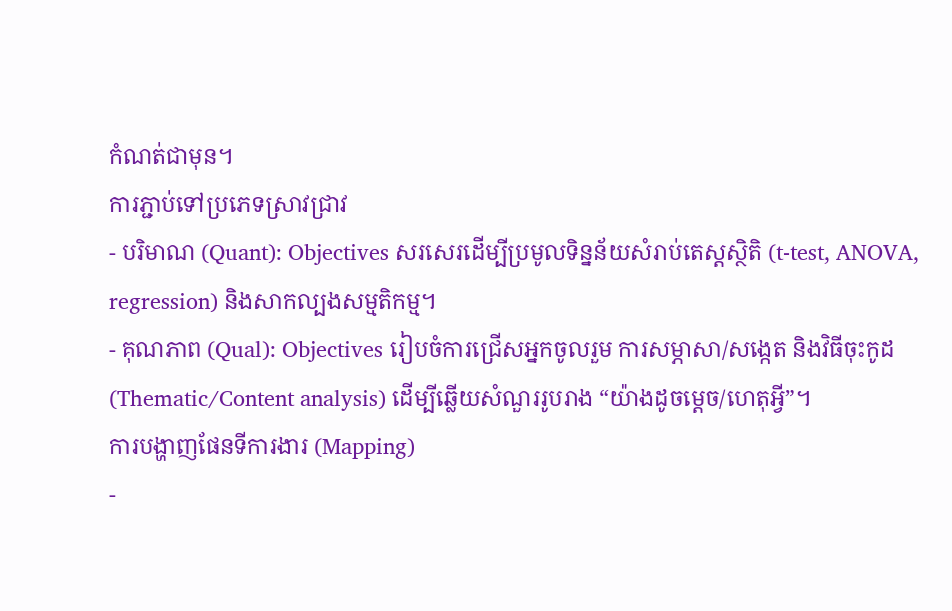កំណត់ជាមុន។
ការភ្ជាប់ទៅប្រភេទស្រាវជ្រាវ
- បរិមាណ (Quant): Objectives សរសេរដើម្បីប្រមូលទិន្នន័យសំរាប់តេស្តស្ថិតិ (t-test, ANOVA, regression) និងសាកល្បងសម្មតិកម្ម។
- គុណភាព (Qual): Objectives រៀបចំការជ្រើសអ្នកចូលរួម ការសម្ភាសា/សង្កេត និងវិធីចុះកូដ (Thematic/Content analysis) ដើម្បីឆ្លើយសំណួររូបរាង “យ៉ាងដូចម្តេច/ហេតុអ្វី”។
ការបង្ហាញផែនទីការងារ (Mapping)
-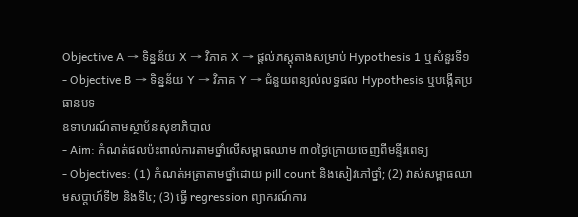Objective A → ទិន្នន័យ X → វិភាគ X → ផ្តល់ភស្តុតាងសម្រាប់ Hypothesis 1 ឬសំនួរទី១
- Objective B → ទិន្នន័យ Y → វិភាគ Y → ជំនួយពន្យល់លទ្ធផល Hypothesis ឬបង្កើតប្រធានបទ
ឧទាហរណ៍តាមស្ថាប័នសុខាភិបាល
- Aim: កំណត់ផលប៉ះពាល់ការតាមថ្នាំលើសម្ពាធឈាម ៣០ថ្ងៃក្រោយចេញពីមន្ទីរពេទ្យ
- Objectives: (1) កំណត់អត្រាតាមថ្នាំដោយ pill count និងសៀវភៅថ្នាំ; (2) វាស់សម្ពាធឈាមសប្តាហ៍ទី២ និងទី៤; (3) ធ្វើ regression ព្យាករណ៍ការ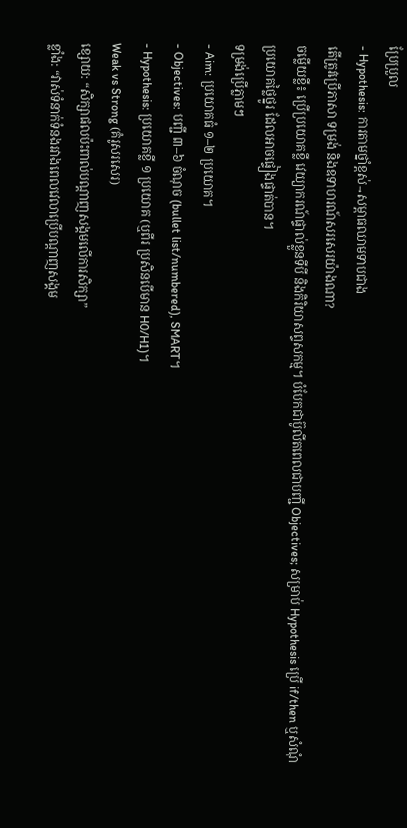ប្រែប្រួល
- Hypothesis: ការតាមថ្នាំខ្ពស់→សម្ពាធឈាមទាបជាង
តើត្រូវប្រើភាសា ទម្រង់ និងឧទាហរណ៍សរសេរយ៉ាងណា?
ចម្លើយខ្លី៖ ប្រើប្រយោគខ្លី វេយ្យាករណ៍ផ្ទាល់ខ្លួនទីបី និងកិរិយាសព្ទសកម្ម។ បំបែកជាប៊ូលីតពេលជាបញ្ជី Objectives; សម្រាប់ Hypothesis ប្រើ if/then ឬសំណុំប្រយោគថ្លៃថ្នូរ ដែលអាចផ្ទៀងផ្ទាត់បាន។
ទម្រង់ប្រើភ្លាមៗ
- Aim: ប្រយោគធំ ១–២ ប្រយោគ។
- Objectives: បញ្ជី ៣–៦ ចំណុច (bullet list/numbered), SMART។
- Hypothesis: ប្រយោគខ្លី ១ ប្រយោគ (ឬពីរ ប្រសិនបើមាន H0/H1)។
Weak vs Strong (គំរូសរសេរ)
ខ្សោយ: “សិក្សាផលប៉ះពាល់បណ្តាញសង្គមលើការសិក្សា”
ខ្លាំង: “វាស់ទំនាក់ទំនងរវាងពេលវេលាប្រើបណ្តាញសង្គម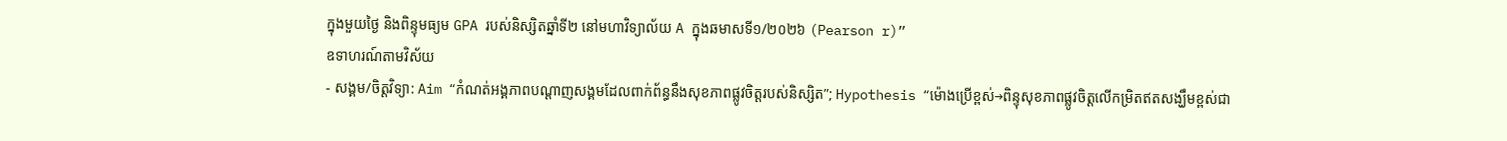ក្នុងមួយថ្ងៃ និងពិន្ទុមធ្យម GPA របស់និស្សិតឆ្នាំទី២ នៅមហាវិទ្យាល័យ A ក្នុងឆមាសទី១/២០២៦ (Pearson r)”
ឧទាហរណ៍តាមវិស័យ
- សង្គម/ចិត្តវិទ្យា: Aim “កំណត់អង្គភាពបណ្តាញសង្គមដែលពាក់ព័ន្ធនឹងសុខភាពផ្លូវចិត្តរបស់និស្សិត”; Hypothesis “ម៉ោងប្រើខ្ពស់→ពិន្ទុសុខភាពផ្លូវចិត្តលើកម្រិតឥតសង្ឃឹមខ្ពស់ជា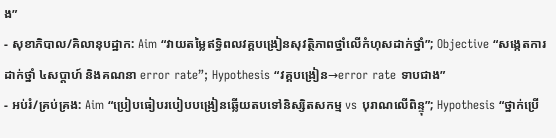ង”
- សុខាភិបាល/គិលានុបដ្ឋាក: Aim “វាយតម្លៃឥទ្ធិពលវគ្គបង្រៀនសុវត្ថិភាពថ្នាំលើកំហុសដាក់ថ្នាំ”; Objective “សង្កេតការដាក់ថ្នាំ ៤សប្តាហ៍ និងគណនា error rate”; Hypothesis “វគ្គបង្រៀន→error rate ទាបជាង”
- អប់រំ/គ្រប់គ្រង: Aim “ប្រៀបធៀបរបៀបបង្រៀនឆ្លើយតបទៅនិស្សិតសកម្ម vs បុរាណលើពិន្ទុ”; Hypothesis “ថ្នាក់ប្រើ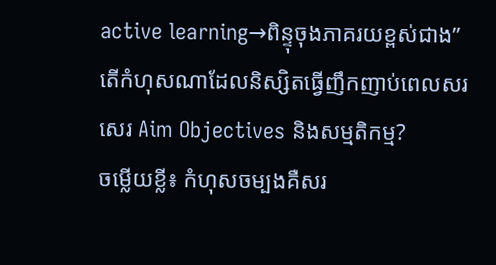active learning→ពិន្ទុចុងភាគរយខ្ពស់ជាង”
តើកំហុសណាដែលនិស្សិតធ្វើញឹកញាប់ពេលសរសេរ Aim Objectives និងសម្មតិកម្ម?
ចម្លើយខ្លី៖ កំហុសចម្បងគឺសរ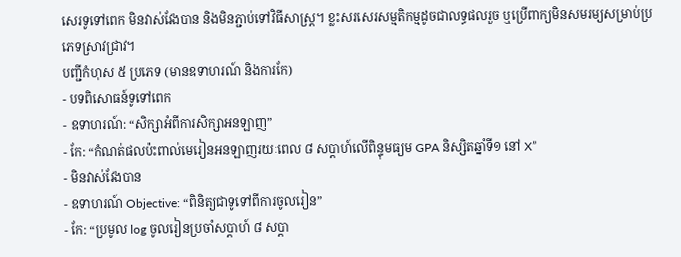សេរទូទៅពេក មិនវាស់វែងបាន និងមិនភ្ជាប់ទៅវិធីសាស្ត្រ។ ខ្លះសរសេរសម្មតិកម្មដូចជាលទ្ធផលរួច ឬប្រើពាក្យមិនសមរម្យសម្រាប់ប្រភេទស្រាវជ្រាវ។
បញ្ជីកំហុស ៥ ប្រភេទ (មានឧទាហរណ៍ និងការកែ)
- បទពិសោធន៍ទូទៅពេក
- ឧទាហរណ៍: “សិក្សាអំពីការសិក្សាអនឡាញ”
- កែ: “កំណត់ផលប៉ះពាល់មេរៀនអនឡាញរយៈពេល ៨ សប្តាហ៍លើពិន្ទុមធ្យម GPA និស្សិតឆ្នាំទី១ នៅ X”
- មិនវាស់វែងបាន
- ឧទាហរណ៍ Objective: “ពិនិត្យជាទូទៅពីការចូលរៀន”
- កែ: “ប្រមូល log ចូលរៀនប្រចាំសប្តាហ៍ ៨ សប្តា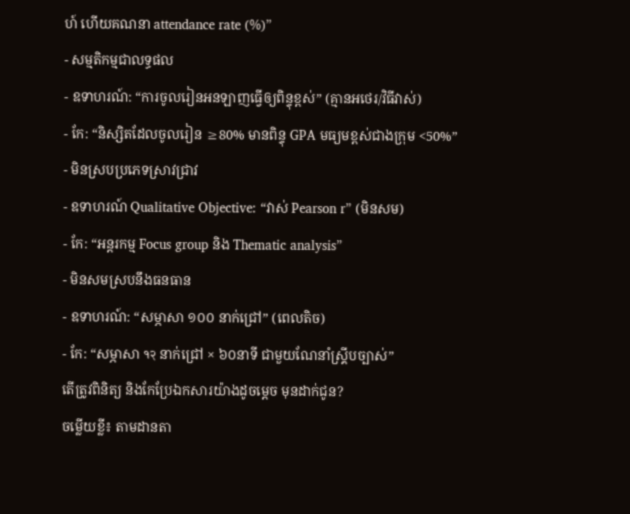ហ៍ ហើយគណនា attendance rate (%)”
- សម្មតិកម្មជាលទ្ធផល
- ឧទាហរណ៍: “ការចូលរៀនអនឡាញធ្វើឲ្យពិន្ទុខ្ពស់” (គ្មានអថេរ/វិធីវាស់)
- កែ: “និស្សិតដែលចូលរៀន ≥80% មានពិន្ទុ GPA មធ្យមខ្ពស់ជាងក្រុម <50%”
- មិនស្របប្រភេទស្រាវជ្រាវ
- ឧទាហរណ៍ Qualitative Objective: “វាស់ Pearson r” (មិនសម)
- កែ: “អន្តរកម្ម Focus group និង Thematic analysis”
- មិនសមស្របនឹងធនធាន
- ឧទាហរណ៍: “សម្ភាសា ១០០ នាក់ជ្រៅ” (ពេលតិច)
- កែ: “សម្ភាសា १२ នាក់ជ្រៅ × ៦០នាទី ជាមួយណែនាំស្គ្រីបច្បាស់”
តើត្រូវពិនិត្យ និងកែប្រែឯកសារយ៉ាងដូចម្តេច មុនដាក់ជូន?
ចម្លើយខ្លី៖ តាមដានតា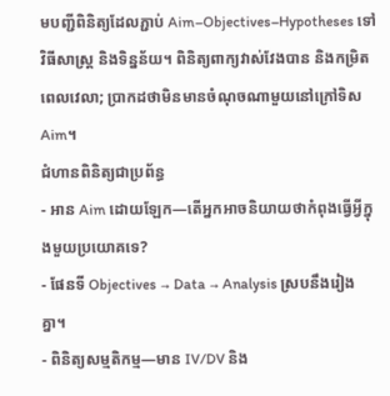មបញ្ជីពិនិត្យដែលភ្ជាប់ Aim–Objectives–Hypotheses ទៅវិធីសាស្ត្រ និងទិន្នន័យ។ ពិនិត្យពាក្យវាស់វែងបាន និងកម្រិតពេលវេលា; ប្រាកដថាមិនមានចំណុចណាមួយនៅក្រៅទិស Aim។
ជំហានពិនិត្យជាប្រព័ន្ធ
- អាន Aim ដោយឡែក—តើអ្នកអាចនិយាយថាកំពុងធ្វើអ្វីក្នុងមួយប្រយោគទេ?
- ផែនទី Objectives → Data → Analysis ស្របនឹងរៀងគ្នា។
- ពិនិត្យសម្មតិកម្ម—មាន IV/DV និង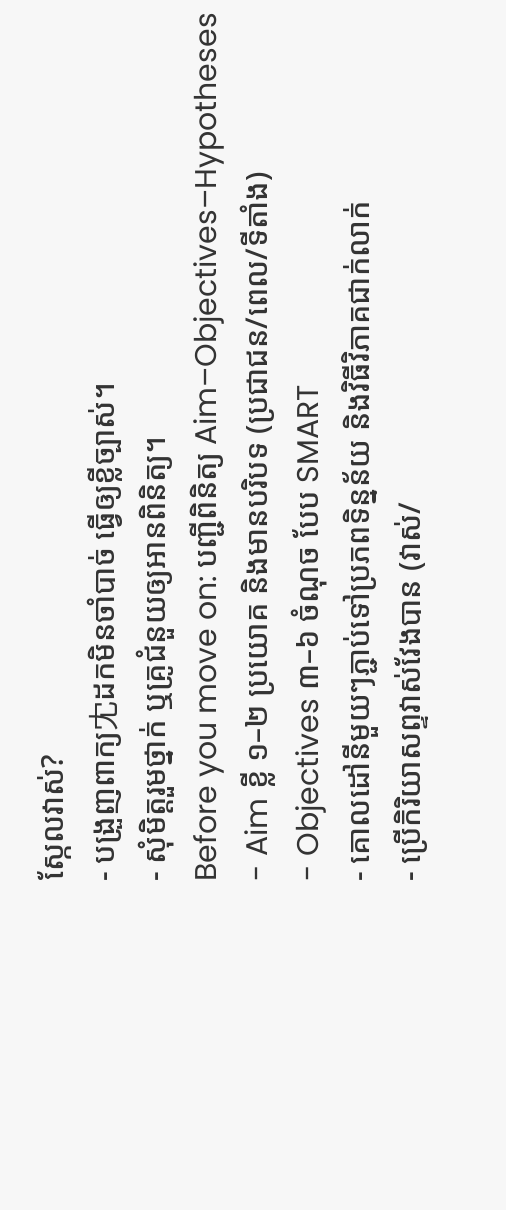ស្កែលវាស់?
- បង្រួញពាក្យ冘ដកមិនចាំបាច់ ធ្វើឲ្យខ្លីច្បាស់។
- សុំមិត្តរួមថ្នាក់ ឬគ្រូជំនួយឲ្យអានពិនិត្យ។
Before you move on: បញ្ជីពិនិត្យ Aim–Objectives–Hypotheses
- Aim ខ្លី ១–២ ប្រយោគ និងមានបរិបទ (ប្រជាជន/ពេល/ទីតាំង)
- Objectives ៣–៦ ចំណុច បែប SMART
- គោលដៅនីមួយៗភ្ជាប់ទៅប្រភពទិន្នន័យ និងវិធីវិភាគជាក់លាក់
- ប្រើកិរិយាសព្ទវាស់វែងបាន (វាស់/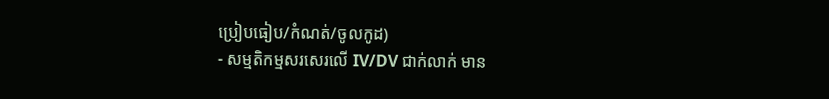ប្រៀបធៀប/កំណត់/ចូលកូដ)
- សម្មតិកម្មសរសេរលើ IV/DV ជាក់លាក់ មាន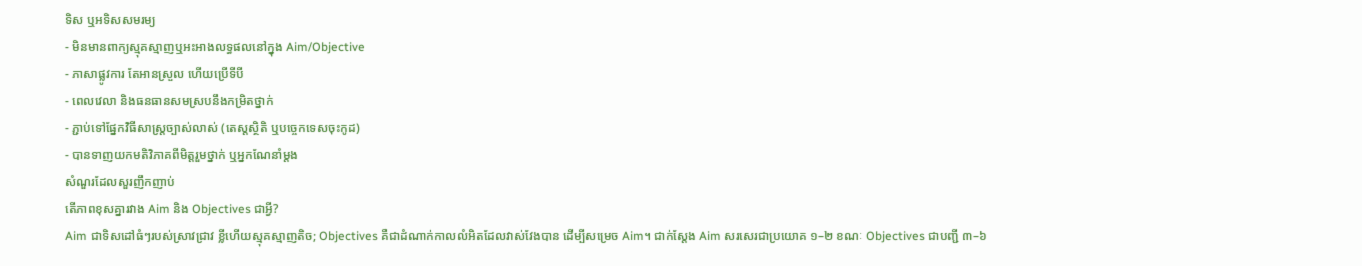ទិស ឬអទិសសមរម្យ
- មិនមានពាក្យស្មុគស្មាញឬអះអាងលទ្ធផលនៅក្នុង Aim/Objective
- ភាសាផ្លូវការ តែអានស្រួល ហើយប្រើទីបី
- ពេលវេលា និងធនធានសមស្របនឹងកម្រិតថ្នាក់
- ភ្ជាប់ទៅផ្នែកវិធីសាស្ត្រច្បាស់លាស់ (តេស្តស្ថិតិ ឬបច្ចេកទេសចុះកូដ)
- បានទាញយកមតិវិភាគពីមិត្តរួមថ្នាក់ ឬអ្នកណែនាំម្តង
សំណួរដែលសួរញឹកញាប់
តើភាពខុសគ្នារវាង Aim និង Objectives ជាអ្វី?
Aim ជាទិសដៅធំៗរបស់ស្រាវជ្រាវ ខ្លីហើយស្មុគស្មាញតិច; Objectives គឺជាដំណាក់កាលលំអិតដែលវាស់វែងបាន ដើម្បីសម្រេច Aim។ ជាក់ស្តែង Aim សរសេរជាប្រយោគ ១–២ ខណៈ Objectives ជាបញ្ជី ៣–៦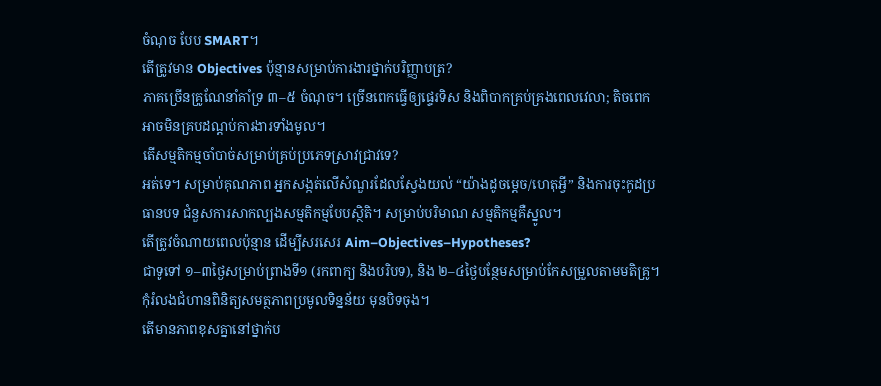ចំណុច បែប SMART។
តើត្រូវមាន Objectives ប៉ុន្មានសម្រាប់ការងារថ្នាក់បរិញ្ញាបត្រ?
ភាគច្រើនគ្រូណែនាំគាំទ្រ ៣–៥ ចំណុច។ ច្រើនពេកធ្វើឲ្យផ្ទេរទិស និងពិបាកគ្រប់គ្រងពេលវេលា; តិចពេកអាចមិនគ្របដណ្តប់ការងារទាំងមូល។
តើសម្មតិកម្មចាំបាច់សម្រាប់គ្រប់ប្រភេទស្រាវជ្រាវទេ?
អត់ទេ។ សម្រាប់គុណភាព អ្នកសង្កត់លើសំណួរដែលស្វែងយល់ “យ៉ាងដូចម្តេច/ហេតុអ្វី” និងការចុះកូដប្រធានបទ ជំនួសការសាកល្បងសម្មតិកម្មបែបស្ថិតិ។ សម្រាប់បរិមាណ សម្មតិកម្មគឺស្នូល។
តើត្រូវចំណាយពេលប៉ុន្មាន ដើម្បីសរសេរ Aim–Objectives–Hypotheses?
ជាទូទៅ ១–៣ថ្ងៃសម្រាប់ព្រាងទី១ (រកពាក្យ និងបរិបទ), និង ២–៤ថ្ងៃបន្ថែមសម្រាប់កែសម្រួលតាមមតិគ្រូ។ កុំរំលងជំហានពិនិត្យសមត្ថភាពប្រមូលទិន្នន័យ មុនបិទចុង។
តើមានភាពខុសគ្នានៅថ្នាក់ប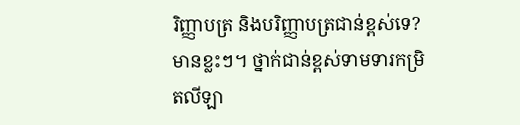រិញ្ញាបត្រ និងបរិញ្ញាបត្រជាន់ខ្ពស់ទេ?
មានខ្លះៗ។ ថ្នាក់ជាន់ខ្ពស់ទាមទារកម្រិតលីឡា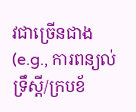វជាច្រើនជាង (e.g., ការពន្យល់ទ្រឹស្តី/ក្របខ័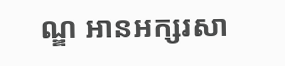ណ្ឌ អានអក្សរសា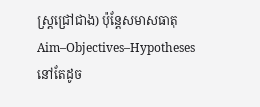ស្ត្រជ្រៅជាង) ប៉ុន្តែសមាសធាតុ Aim–Objectives–Hypotheses នៅតែដូច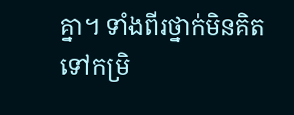គ្នា។ ទាំងពីរថ្នាក់មិនគិតទៅកម្រិ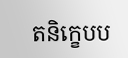តនិក្ខេបប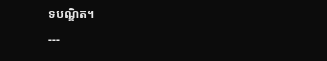ទបណ្ឌិត។
---